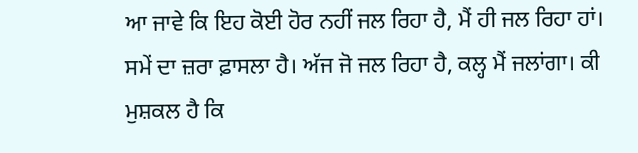ਆ ਜਾਵੇ ਕਿ ਇਹ ਕੋਈ ਹੋਰ ਨਹੀਂ ਜਲ ਰਿਹਾ ਹੈ, ਮੈਂ ਹੀ ਜਲ ਰਿਹਾ ਹਾਂ। ਸਮੇਂ ਦਾ ਜ਼ਰਾ ਫ਼ਾਸਲਾ ਹੈ। ਅੱਜ ਜੋ ਜਲ ਰਿਹਾ ਹੈ, ਕਲ੍ਹ ਮੈਂ ਜਲਾਂਗਾ। ਕੀ ਮੁਸ਼ਕਲ ਹੈ ਕਿ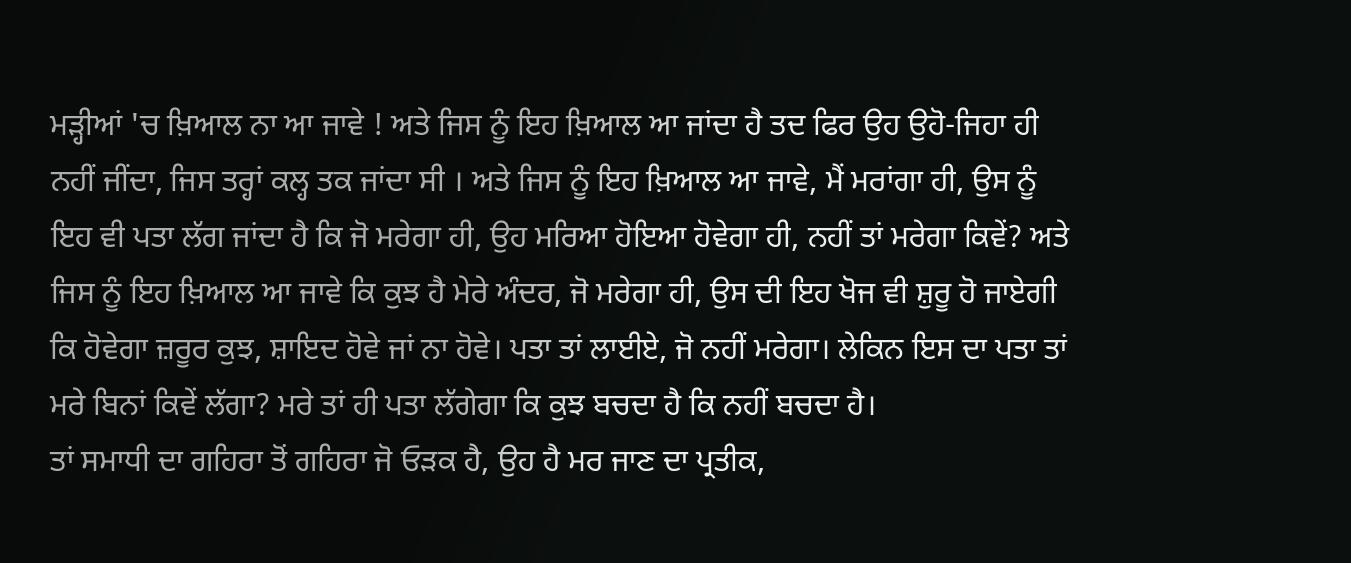ਮੜ੍ਹੀਆਂ 'ਚ ਖ਼ਿਆਲ ਨਾ ਆ ਜਾਵੇ ! ਅਤੇ ਜਿਸ ਨੂੰ ਇਹ ਖ਼ਿਆਲ ਆ ਜਾਂਦਾ ਹੈ ਤਦ ਫਿਰ ਉਹ ਉਹੋ-ਜਿਹਾ ਹੀ ਨਹੀਂ ਜੀਂਦਾ, ਜਿਸ ਤਰ੍ਹਾਂ ਕਲ੍ਹ ਤਕ ਜਾਂਦਾ ਸੀ । ਅਤੇ ਜਿਸ ਨੂੰ ਇਹ ਖ਼ਿਆਲ ਆ ਜਾਵੇ, ਮੈਂ ਮਰਾਂਗਾ ਹੀ, ਉਸ ਨੂੰ ਇਹ ਵੀ ਪਤਾ ਲੱਗ ਜਾਂਦਾ ਹੈ ਕਿ ਜੋ ਮਰੇਗਾ ਹੀ, ਉਹ ਮਰਿਆ ਹੋਇਆ ਹੋਵੇਗਾ ਹੀ, ਨਹੀਂ ਤਾਂ ਮਰੇਗਾ ਕਿਵੇਂ? ਅਤੇ ਜਿਸ ਨੂੰ ਇਹ ਖ਼ਿਆਲ ਆ ਜਾਵੇ ਕਿ ਕੁਝ ਹੈ ਮੇਰੇ ਅੰਦਰ, ਜੋ ਮਰੇਗਾ ਹੀ, ਉਸ ਦੀ ਇਹ ਖੋਜ ਵੀ ਸ਼ੁਰੂ ਹੋ ਜਾਏਗੀ ਕਿ ਹੋਵੇਗਾ ਜ਼ਰੂਰ ਕੁਝ, ਸ਼ਾਇਦ ਹੋਵੇ ਜਾਂ ਨਾ ਹੋਵੇ। ਪਤਾ ਤਾਂ ਲਾਈਏ, ਜੋ ਨਹੀਂ ਮਰੇਗਾ। ਲੇਕਿਨ ਇਸ ਦਾ ਪਤਾ ਤਾਂ ਮਰੇ ਬਿਨਾਂ ਕਿਵੇਂ ਲੱਗਾ? ਮਰੇ ਤਾਂ ਹੀ ਪਤਾ ਲੱਗੇਗਾ ਕਿ ਕੁਝ ਬਚਦਾ ਹੈ ਕਿ ਨਹੀਂ ਬਚਦਾ ਹੈ।
ਤਾਂ ਸਮਾਧੀ ਦਾ ਗਹਿਰਾ ਤੋਂ ਗਹਿਰਾ ਜੋ ਓੜਕ ਹੈ, ਉਹ ਹੈ ਮਰ ਜਾਣ ਦਾ ਪ੍ਰਤੀਕ,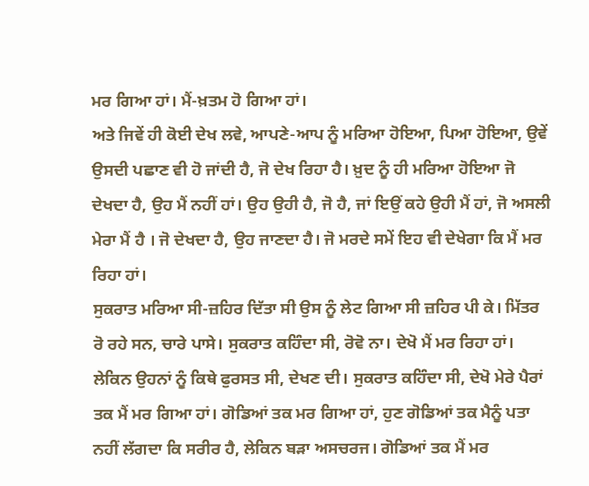ਮਰ ਗਿਆ ਹਾਂ। ਮੈਂ-ਖ਼ਤਮ ਹੋ ਗਿਆ ਹਾਂ।
ਅਤੇ ਜਿਵੇਂ ਹੀ ਕੋਈ ਦੇਖ ਲਵੇ, ਆਪਣੇ-ਆਪ ਨੂੰ ਮਰਿਆ ਹੋਇਆ, ਪਿਆ ਹੋਇਆ, ਉਵੇਂ ਉਸਦੀ ਪਛਾਣ ਵੀ ਹੋ ਜਾਂਦੀ ਹੈ, ਜੋ ਦੇਖ ਰਿਹਾ ਹੈ। ਖ਼ੁਦ ਨੂੰ ਹੀ ਮਰਿਆ ਹੋਇਆ ਜੋ ਦੇਖਦਾ ਹੈ, ਉਹ ਮੈਂ ਨਹੀਂ ਹਾਂ। ਉਹ ਉਹੀ ਹੈ, ਜੋ ਹੈ, ਜਾਂ ਇਉਂ ਕਹੇ ਉਹੀ ਮੈਂ ਹਾਂ, ਜੋ ਅਸਲੀ ਮੇਰਾ ਮੈਂ ਹੈ । ਜੋ ਦੇਖਦਾ ਹੈ, ਉਹ ਜਾਣਦਾ ਹੈ। ਜੋ ਮਰਦੇ ਸਮੇਂ ਇਹ ਵੀ ਦੇਖੇਗਾ ਕਿ ਮੈਂ ਮਰ ਰਿਹਾ ਹਾਂ।
ਸੁਕਰਾਤ ਮਰਿਆ ਸੀ-ਜ਼ਹਿਰ ਦਿੱਤਾ ਸੀ ਉਸ ਨੂੰ ਲੇਟ ਗਿਆ ਸੀ ਜ਼ਹਿਰ ਪੀ ਕੇ। ਮਿੱਤਰ ਰੋ ਰਹੇ ਸਨ, ਚਾਰੇ ਪਾਸੇ। ਸੁਕਰਾਤ ਕਹਿੰਦਾ ਸੀ, ਰੋਵੋ ਨਾ। ਦੇਖੋ ਮੈਂ ਮਰ ਰਿਹਾ ਹਾਂ। ਲੇਕਿਨ ਉਹਨਾਂ ਨੂੰ ਕਿਥੇ ਫੁਰਸਤ ਸੀ, ਦੇਖਣ ਦੀ। ਸੁਕਰਾਤ ਕਹਿੰਦਾ ਸੀ, ਦੇਖੋ ਮੇਰੇ ਪੈਰਾਂ ਤਕ ਮੈਂ ਮਰ ਗਿਆ ਹਾਂ। ਗੋਡਿਆਂ ਤਕ ਮਰ ਗਿਆ ਹਾਂ, ਹੁਣ ਗੋਡਿਆਂ ਤਕ ਮੈਨੂੰ ਪਤਾ ਨਹੀਂ ਲੱਗਦਾ ਕਿ ਸਰੀਰ ਹੈ, ਲੇਕਿਨ ਬੜਾ ਅਸਚਰਜ। ਗੋਡਿਆਂ ਤਕ ਮੈਂ ਮਰ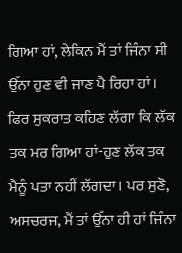ਗਿਆ ਹਾਂ, ਲੇਕਿਨ ਮੈਂ ਤਾਂ ਜਿੰਨਾ ਸੀ ਉੱਨਾ ਹੁਣ ਵੀ ਜਾਣ ਪੈ ਰਿਹਾ ਹਾਂ। ਫਿਰ ਸੁਕਰਾਤ ਕਹਿਣ ਲੱਗਾ ਕਿ ਲੱਕ ਤਕ ਮਰ ਗਿਆ ਹਾਂ-ਹੁਣ ਲੱਕ ਤਕ ਮੈਨੂੰ ਪਤਾ ਨਹੀਂ ਲੱਗਦਾ। ਪਰ ਸੁਣੋ, ਅਸਚਰਜ, ਮੈਂ ਤਾਂ ਉੱਨਾ ਹੀ ਹਾਂ ਜਿੰਨਾ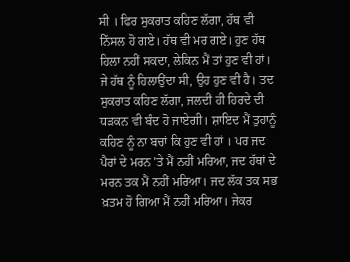ਸੀ । ਫਿਰ ਸੁਕਰਾਤ ਕਹਿਣ ਲੱਗਾ, ਹੱਥ ਵੀ ਨਿੱਸਲ ਹੋ ਗਏ। ਹੱਥ ਵੀ ਮਰ ਗਏ। ਹੁਣ ਹੱਥ ਹਿਲਾ ਨਹੀਂ ਸਕਦਾ, ਲੇਕਿਨ ਮੈਂ ਤਾਂ ਹੁਣ ਵੀ ਹਾਂ। ਜੇ ਹੱਥ ਨੂੰ ਹਿਲਾਉਂਦਾ ਸੀ, ਉਹ ਹੁਣ ਵੀ ਹੈ। ਤਦ ਸੁਕਰਾਤ ਕਹਿਣ ਲੱਗਾ, ਜਲਦੀ ਹੀ ਹਿਰਦੇ ਦੀ ਧੜਕਨ ਵੀ ਬੰਦ ਹੋ ਜਾਏਗੀ। ਸ਼ਾਇਦ ਮੈਂ ਤੁਹਾਨੂੰ ਕਹਿਣ ਨੂੰ ਨਾ ਬਚਾਂ ਕਿ ਹੁਣ ਵੀ ਹਾਂ । ਪਰ ਜਦ ਪੈਰਾਂ ਦੇ ਮਰਨ 'ਤੇ ਮੈਂ ਨਹੀਂ ਮਰਿਆ, ਜਦ ਹੱਥਾਂ ਦੇ ਮਰਨ ਤਕ ਮੈਂ ਨਹੀਂ ਮਰਿਆ। ਜਦ ਲੱਕ ਤਕ ਸਭ ਖ਼ਤਮ ਹੋ ਗਿਆ ਮੈਂ ਨਹੀਂ ਮਰਿਆ। ਜੇਕਰ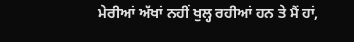ਮੇਰੀਆਂ ਅੱਖਾਂ ਨਹੀਂ ਖੁਲ੍ਹ ਰਹੀਆਂ ਹਨ ਤੇ ਮੈਂ ਹਾਂ,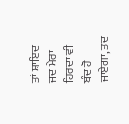ਤਾਂ ਸ਼ਾਇਦ ਜਦ ਮੇਰਾ ਹਿਰਦਾ ਵੀ ਬੰਦ ਹੋ ਜਾਏਗਾ, ਤਦ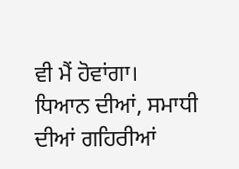ਵੀ ਮੈਂ ਹੋਵਾਂਗਾ।
ਧਿਆਨ ਦੀਆਂ, ਸਮਾਧੀ ਦੀਆਂ ਗਹਿਰੀਆਂ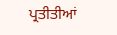ਪ੍ਰਤੀਤੀਆਂ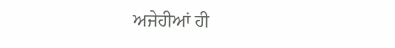ਅਜੇਹੀਆਂ ਹੀ